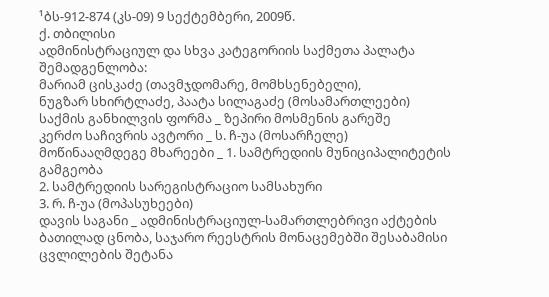¹ბს-912-874 (კს-09) 9 სექტემბერი, 2009წ.
ქ. თბილისი
ადმინისტრაციულ და სხვა კატეგორიის საქმეთა პალატა
შემადგენლობა:
მარიამ ცისკაძე (თავმჯდომარე, მომხსენებელი),
ნუგზარ სხირტლაძე, პაატა სილაგაძე (მოსამართლეები)
საქმის განხილვის ფორმა _ ზეპირი მოსმენის გარეშე
კერძო საჩივრის ავტორი _ ს. ჩ-უა (მოსარჩელე)
მოწინააღმდეგე მხარეები _ 1. სამტრედიის მუნიციპალიტეტის გამგეობა
2. სამტრედიის სარეგისტრაციო სამსახური
3. რ. ჩ-უა (მოპასუხეები)
დავის საგანი _ ადმინისტრაციულ-სამართლებრივი აქტების ბათილად ცნობა, საჯარო რეესტრის მონაცემებში შესაბამისი ცვლილების შეტანა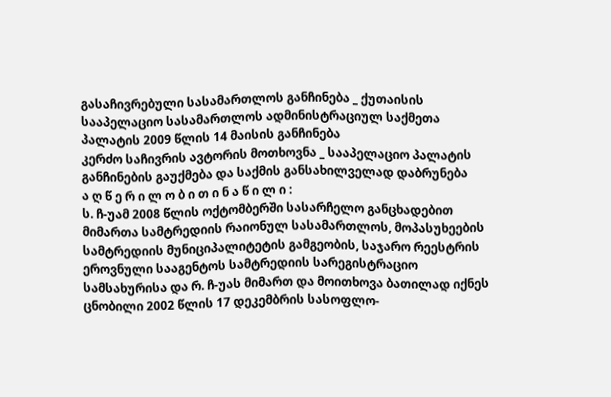გასაჩივრებული სასამართლოს განჩინება _ ქუთაისის სააპელაციო სასამართლოს ადმინისტრაციულ საქმეთა პალატის 2009 წლის 14 მაისის განჩინება
კერძო საჩივრის ავტორის მოთხოვნა _ სააპელაციო პალატის განჩინების გაუქმება და საქმის განსახილველად დაბრუნება
ა ღ წ ე რ ი ლ ო ბ ი თ ი ნ ა წ ი ლ ი :
ს. ჩ-უამ 2008 წლის ოქტომბერში სასარჩელო განცხადებით მიმართა სამტრედიის რაიონულ სასამართლოს, მოპასუხეების სამტრედიის მუნიციპალიტეტის გამგეობის, საჯარო რეესტრის ეროვნული სააგენტოს სამტრედიის სარეგისტრაციო სამსახურისა და რ. ჩ-უას მიმართ და მოითხოვა ბათილად იქნეს ცნობილი 2002 წლის 17 დეკემბრის სასოფლო-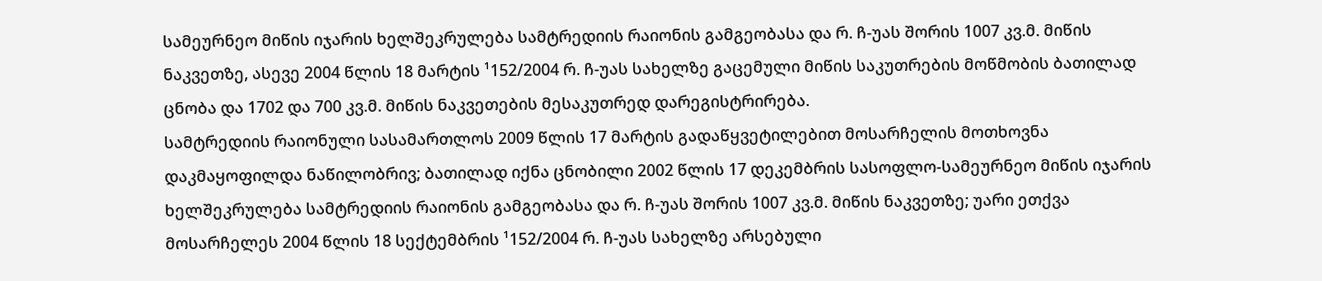სამეურნეო მიწის იჯარის ხელშეკრულება სამტრედიის რაიონის გამგეობასა და რ. ჩ-უას შორის 1007 კვ.მ. მიწის ნაკვეთზე, ასევე 2004 წლის 18 მარტის ¹152/2004 რ. ჩ-უას სახელზე გაცემული მიწის საკუთრების მოწმობის ბათილად ცნობა და 1702 და 700 კვ.მ. მიწის ნაკვეთების მესაკუთრედ დარეგისტრირება.
სამტრედიის რაიონული სასამართლოს 2009 წლის 17 მარტის გადაწყვეტილებით მოსარჩელის მოთხოვნა დაკმაყოფილდა ნაწილობრივ; ბათილად იქნა ცნობილი 2002 წლის 17 დეკემბრის სასოფლო-სამეურნეო მიწის იჯარის ხელშეკრულება სამტრედიის რაიონის გამგეობასა და რ. ჩ-უას შორის 1007 კვ.მ. მიწის ნაკვეთზე; უარი ეთქვა მოსარჩელეს 2004 წლის 18 სექტემბრის ¹152/2004 რ. ჩ-უას სახელზე არსებული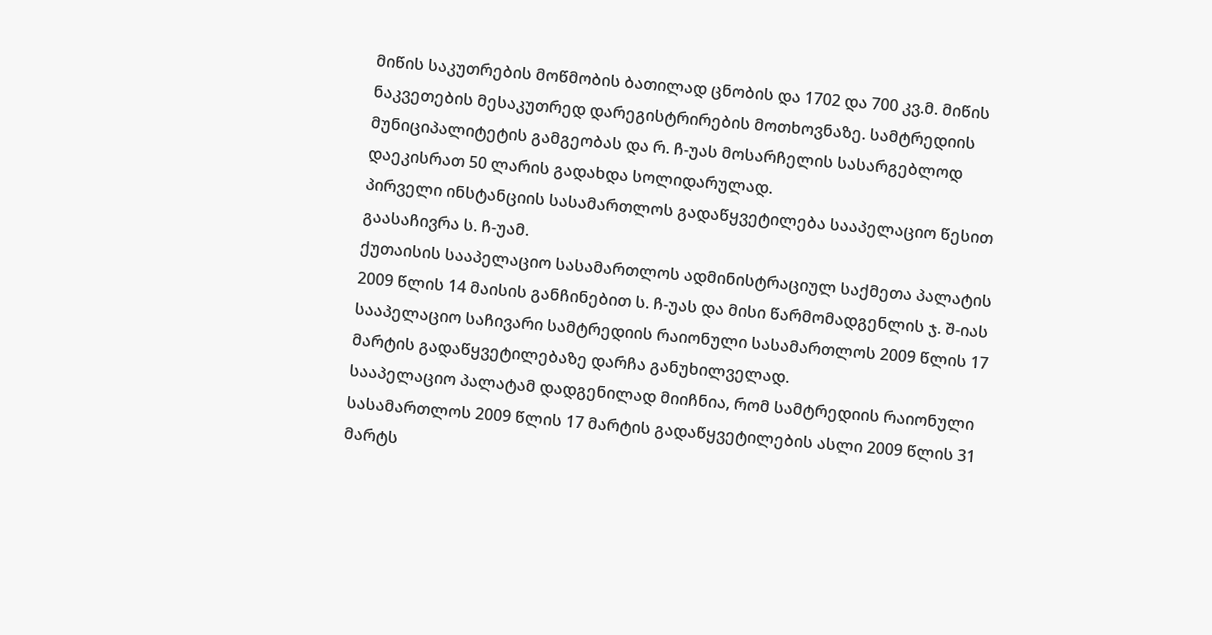მიწის საკუთრების მოწმობის ბათილად ცნობის და 1702 და 700 კვ.მ. მიწის ნაკვეთების მესაკუთრედ დარეგისტრირების მოთხოვნაზე. სამტრედიის მუნიციპალიტეტის გამგეობას და რ. ჩ-უას მოსარჩელის სასარგებლოდ დაეკისრათ 50 ლარის გადახდა სოლიდარულად.
პირველი ინსტანციის სასამართლოს გადაწყვეტილება სააპელაციო წესით გაასაჩივრა ს. ჩ-უამ.
ქუთაისის სააპელაციო სასამართლოს ადმინისტრაციულ საქმეთა პალატის 2009 წლის 14 მაისის განჩინებით ს. ჩ-უას და მისი წარმომადგენლის ჯ. შ-იას სააპელაციო საჩივარი სამტრედიის რაიონული სასამართლოს 2009 წლის 17 მარტის გადაწყვეტილებაზე დარჩა განუხილველად.
სააპელაციო პალატამ დადგენილად მიიჩნია, რომ სამტრედიის რაიონული სასამართლოს 2009 წლის 17 მარტის გადაწყვეტილების ასლი 2009 წლის 31 მარტს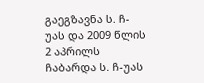გაეგზავნა ს. ჩ-უას და 2009 წლის 2 აპრილს ჩაბარდა ს. ჩ-უას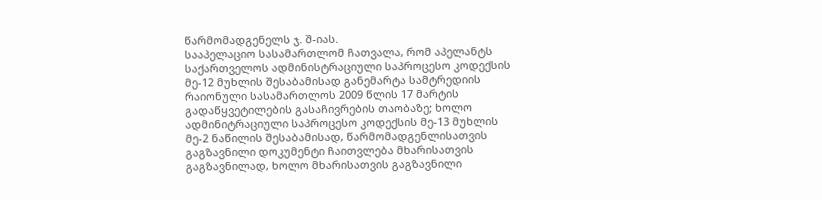წარმომადგენელს ჯ. შ-იას.
სააპელაციო სასამართლომ ჩათვალა, რომ აპელანტს საქართველოს ადმინისტრაციული საპროცესო კოდექსის მე-12 მუხლის შესაბამისად განემარტა სამტრედიის რაიონული სასამართლოს 2009 წლის 17 მარტის გადაწყვეტილების გასაჩივრების თაობაზე; ხოლო ადმინიტრაციული საპროცესო კოდექსის მე-13 მუხლის მე-2 ნაწილის შესაბამისად, წარმომადგენლისათვის გაგზავნილი დოკუმენტი ჩაითვლება მხარისათვის გაგზავნილად, ხოლო მხარისათვის გაგზავნილი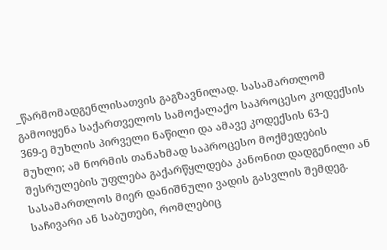_წარმომადგენლისათვის გაგზავნილად. სასამართლომ გამოიყენა საქართველოს სამოქალაქო საპროცესო კოდექსის 369-ე მუხლის პირველი ნაწილი და ამავე კოდექსის 63-ე მუხლი; ამ ნორმის თანახმად საპროცესო მოქმედების შესრულების უფლება გაქარწყლდება კანონით დადგენილი ან სასამართლოს მიერ დანიშნული ვადის გასვლის შემდეგ. საჩივარი ან საბუთები, რომლებიც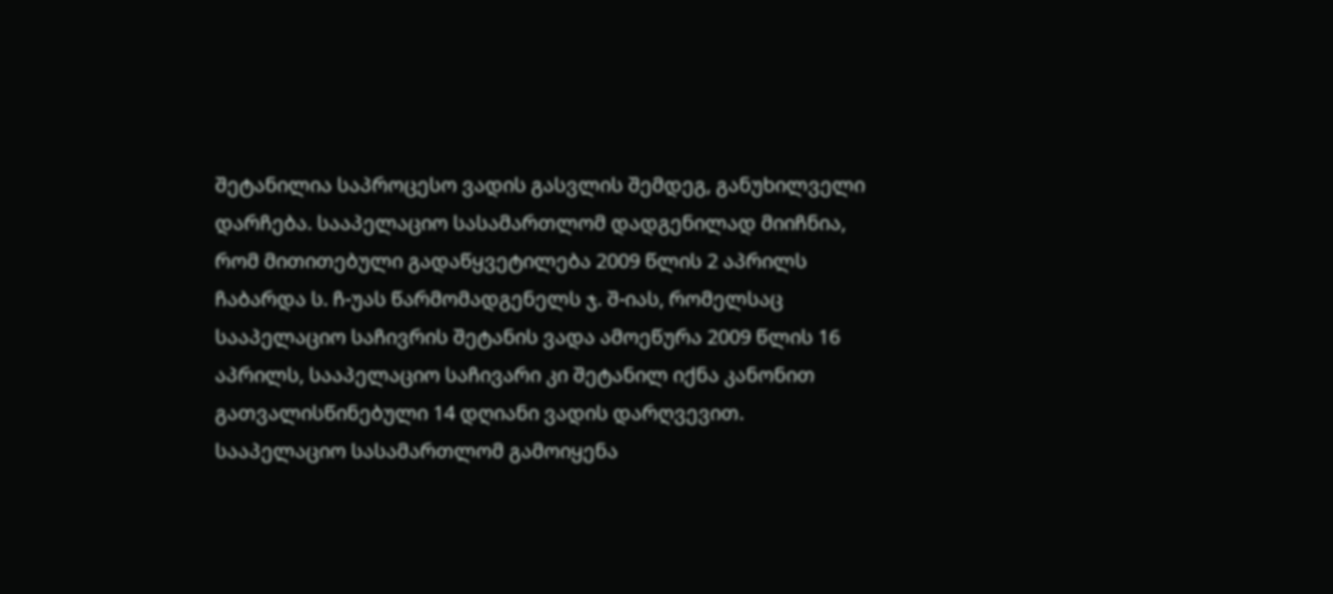შეტანილია საპროცესო ვადის გასვლის შემდეგ, განუხილველი დარჩება. სააპელაციო სასამართლომ დადგენილად მიიჩნია, რომ მითითებული გადაწყვეტილება 2009 წლის 2 აპრილს ჩაბარდა ს. ჩ-უას წარმომადგენელს ჯ. შ-იას, რომელსაც სააპელაციო საჩივრის შეტანის ვადა ამოეწურა 2009 წლის 16 აპრილს, სააპელაციო საჩივარი კი შეტანილ იქნა კანონით გათვალისწინებული 14 დღიანი ვადის დარღვევით.
სააპელაციო სასამართლომ გამოიყენა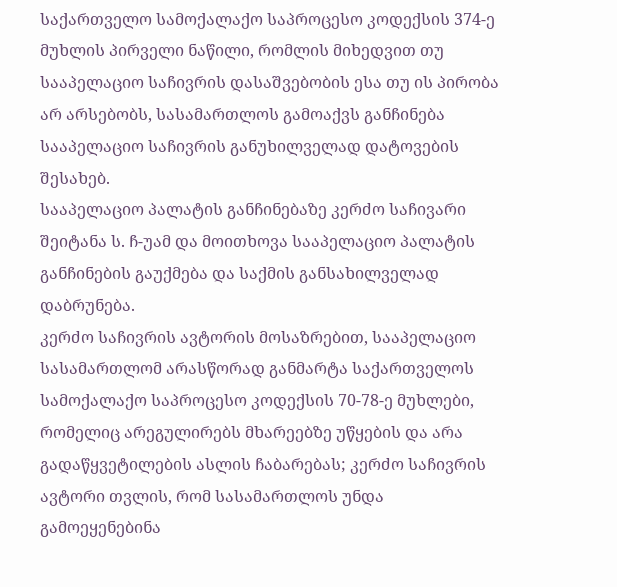საქართველო სამოქალაქო საპროცესო კოდექსის 374-ე მუხლის პირველი ნაწილი, რომლის მიხედვით თუ სააპელაციო საჩივრის დასაშვებობის ესა თუ ის პირობა არ არსებობს, სასამართლოს გამოაქვს განჩინება სააპელაციო საჩივრის განუხილველად დატოვების შესახებ.
სააპელაციო პალატის განჩინებაზე კერძო საჩივარი შეიტანა ს. ჩ-უამ და მოითხოვა სააპელაციო პალატის განჩინების გაუქმება და საქმის განსახილველად დაბრუნება.
კერძო საჩივრის ავტორის მოსაზრებით, სააპელაციო სასამართლომ არასწორად განმარტა საქართველოს სამოქალაქო საპროცესო კოდექსის 70-78-ე მუხლები, რომელიც არეგულირებს მხარეებზე უწყების და არა გადაწყვეტილების ასლის ჩაბარებას; კერძო საჩივრის ავტორი თვლის, რომ სასამართლოს უნდა გამოეყენებინა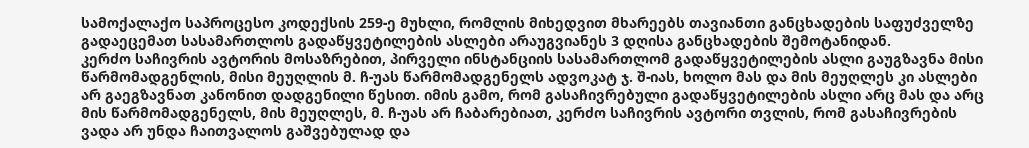სამოქალაქო საპროცესო კოდექსის 259-ე მუხლი, რომლის მიხედვით მხარეებს თავიანთი განცხადების საფუძველზე გადაეცემათ სასამართლოს გადაწყვეტილების ასლები არაუგვიანეს 3 დღისა განცხადების შემოტანიდან.
კერძო საჩივრის ავტორის მოსაზრებით, პირველი ინსტანციის სასამართლომ გადაწყვეტილების ასლი გაუგზავნა მისი წარმომადგენლის, მისი მეუღლის მ. ჩ-უას წარმომადგენელს ადვოკატ ჯ. შ-იას, ხოლო მას და მის მეუღლეს კი ასლები არ გაეგზავნათ კანონით დადგენილი წესით. იმის გამო, რომ გასაჩივრებული გადაწყვეტილების ასლი არც მას და არც მის წარმომადგენელს, მის მეუღლეს, მ. ჩ-უას არ ჩაბარებიათ, კერძო საჩივრის ავტორი თვლის, რომ გასაჩივრების ვადა არ უნდა ჩაითვალოს გაშვებულად და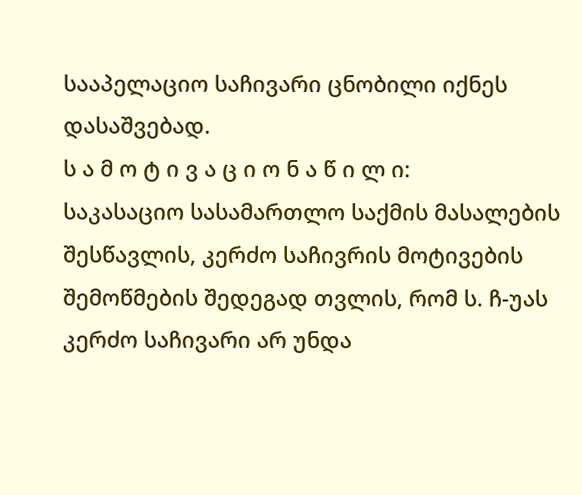სააპელაციო საჩივარი ცნობილი იქნეს დასაშვებად.
ს ა მ ო ტ ი ვ ა ც ი ო ნ ა წ ი ლ ი:
საკასაციო სასამართლო საქმის მასალების შესწავლის, კერძო საჩივრის მოტივების შემოწმების შედეგად თვლის, რომ ს. ჩ-უას კერძო საჩივარი არ უნდა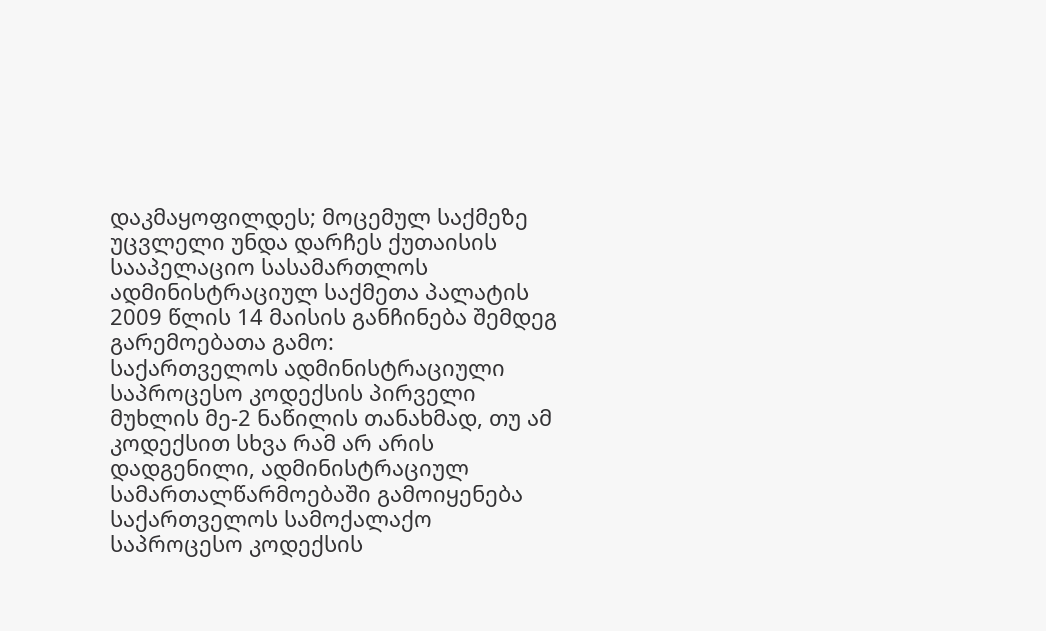დაკმაყოფილდეს; მოცემულ საქმეზე უცვლელი უნდა დარჩეს ქუთაისის სააპელაციო სასამართლოს ადმინისტრაციულ საქმეთა პალატის 2009 წლის 14 მაისის განჩინება შემდეგ გარემოებათა გამო:
საქართველოს ადმინისტრაციული საპროცესო კოდექსის პირველი მუხლის მე-2 ნაწილის თანახმად, თუ ამ კოდექსით სხვა რამ არ არის დადგენილი, ადმინისტრაციულ სამართალწარმოებაში გამოიყენება საქართველოს სამოქალაქო საპროცესო კოდექსის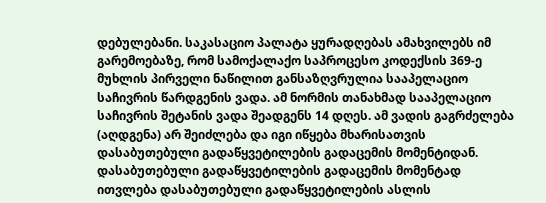დებულებანი. საკასაციო პალატა ყურადღებას ამახვილებს იმ გარემოებაზე, რომ სამოქალაქო საპროცესო კოდექსის 369-ე მუხლის პირველი ნაწილით განსაზღვრულია სააპელაციო საჩივრის წარდგენის ვადა. ამ ნორმის თანახმად სააპელაციო საჩივრის შეტანის ვადა შეადგენს 14 დღეს. ამ ვადის გაგრძელება (აღდგენა) არ შეიძლება და იგი იწყება მხარისათვის დასაბუთებული გადაწყვეტილების გადაცემის მომენტიდან. დასაბუთებული გადაწყვეტილების გადაცემის მომენტად ითვლება დასაბუთებული გადაწყვეტილების ასლის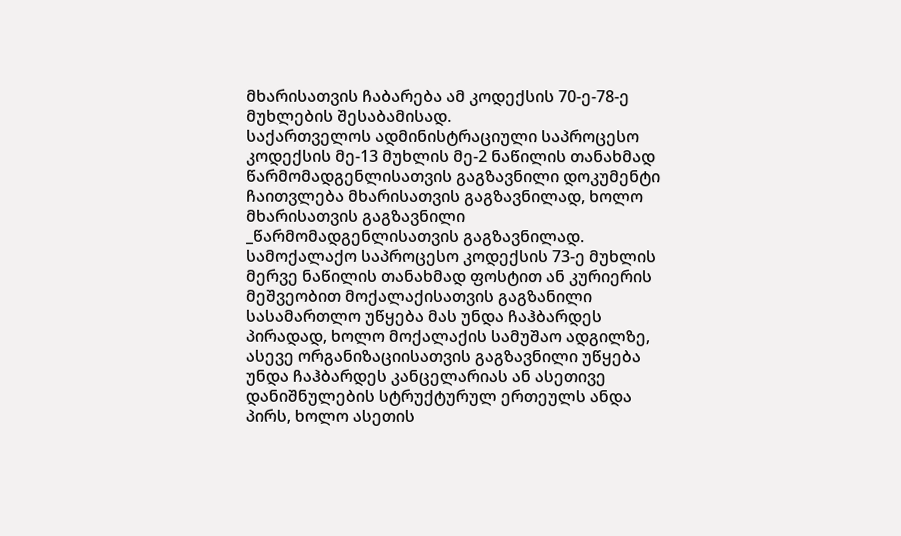მხარისათვის ჩაბარება ამ კოდექსის 70-ე-78-ე მუხლების შესაბამისად.
საქართველოს ადმინისტრაციული საპროცესო კოდექსის მე-13 მუხლის მე-2 ნაწილის თანახმად წარმომადგენლისათვის გაგზავნილი დოკუმენტი ჩაითვლება მხარისათვის გაგზავნილად, ხოლო მხარისათვის გაგზავნილი _წარმომადგენლისათვის გაგზავნილად. სამოქალაქო საპროცესო კოდექსის 73-ე მუხლის მერვე ნაწილის თანახმად ფოსტით ან კურიერის მეშვეობით მოქალაქისათვის გაგზანილი სასამართლო უწყება მას უნდა ჩაჰბარდეს პირადად, ხოლო მოქალაქის სამუშაო ადგილზე, ასევე ორგანიზაციისათვის გაგზავნილი უწყება უნდა ჩაჰბარდეს კანცელარიას ან ასეთივე დანიშნულების სტრუქტურულ ერთეულს ანდა პირს, ხოლო ასეთის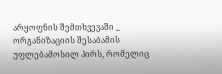არყოფნის შემთხვევაში _ ორგანიზაციის შესაბამის უფლებამოსილ პირს, რომელიც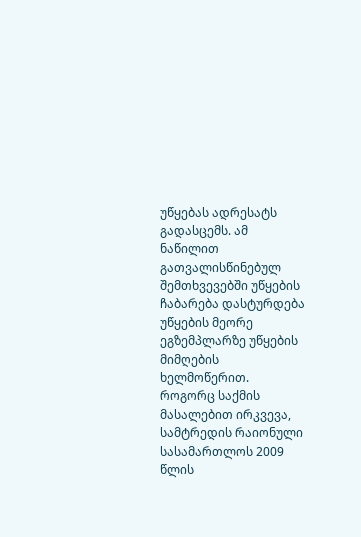უწყებას ადრესატს გადასცემს. ამ ნაწილით გათვალისწინებულ შემთხვევებში უწყების ჩაბარება დასტურდება უწყების მეორე ეგზემპლარზე უწყების მიმღების ხელმოწერით. როგორც საქმის მასალებით ირკვევა, სამტრედის რაიონული სასამართლოს 2009 წლის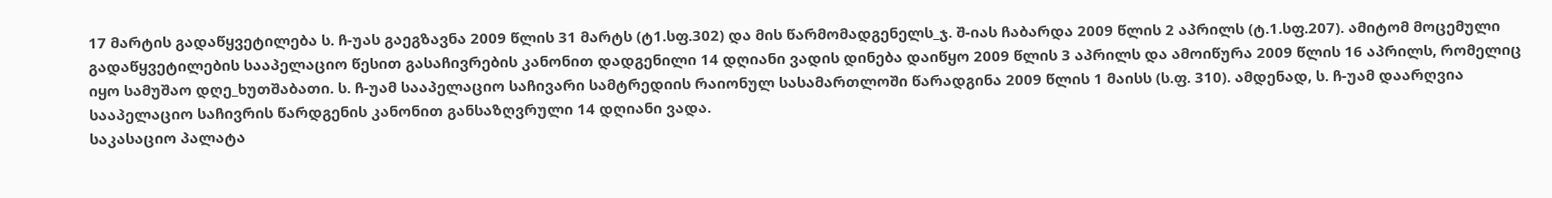17 მარტის გადაწყვეტილება ს. ჩ-უას გაეგზავნა 2009 წლის 31 მარტს (ტ1.სფ.302) და მის წარმომადგენელს_ჯ. შ-იას ჩაბარდა 2009 წლის 2 აპრილს (ტ.1.სფ.207). ამიტომ მოცემული გადაწყვეტილების სააპელაციო წესით გასაჩივრების კანონით დადგენილი 14 დღიანი ვადის დინება დაიწყო 2009 წლის 3 აპრილს და ამოიწურა 2009 წლის 16 აპრილს, რომელიც იყო სამუშაო დღე_ხუთშაბათი. ს. ჩ-უამ სააპელაციო საჩივარი სამტრედიის რაიონულ სასამართლოში წარადგინა 2009 წლის 1 მაისს (ს.ფ. 310). ამდენად, ს. ჩ-უამ დაარღვია სააპელაციო საჩივრის წარდგენის კანონით განსაზღვრული 14 დღიანი ვადა.
საკასაციო პალატა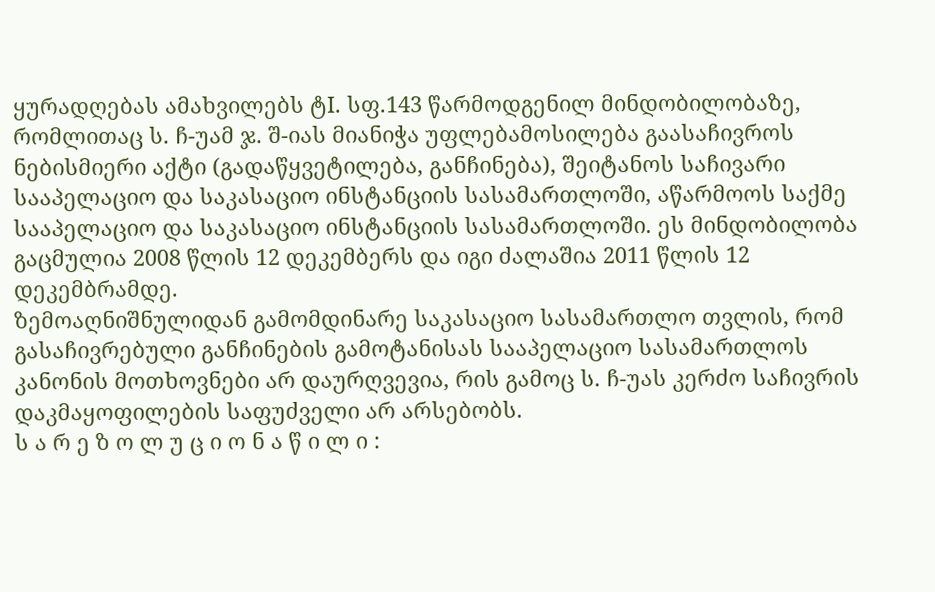ყურადღებას ამახვილებს ტI. სფ.143 წარმოდგენილ მინდობილობაზე, რომლითაც ს. ჩ-უამ ჯ. შ-იას მიანიჭა უფლებამოსილება გაასაჩივროს ნებისმიერი აქტი (გადაწყვეტილება, განჩინება), შეიტანოს საჩივარი სააპელაციო და საკასაციო ინსტანციის სასამართლოში, აწარმოოს საქმე სააპელაციო და საკასაციო ინსტანციის სასამართლოში. ეს მინდობილობა გაცმულია 2008 წლის 12 დეკემბერს და იგი ძალაშია 2011 წლის 12 დეკემბრამდე.
ზემოაღნიშნულიდან გამომდინარე საკასაციო სასამართლო თვლის, რომ გასაჩივრებული განჩინების გამოტანისას სააპელაციო სასამართლოს კანონის მოთხოვნები არ დაურღვევია, რის გამოც ს. ჩ-უას კერძო საჩივრის დაკმაყოფილების საფუძველი არ არსებობს.
ს ა რ ე ზ ო ლ უ ც ი ო ნ ა წ ი ლ ი :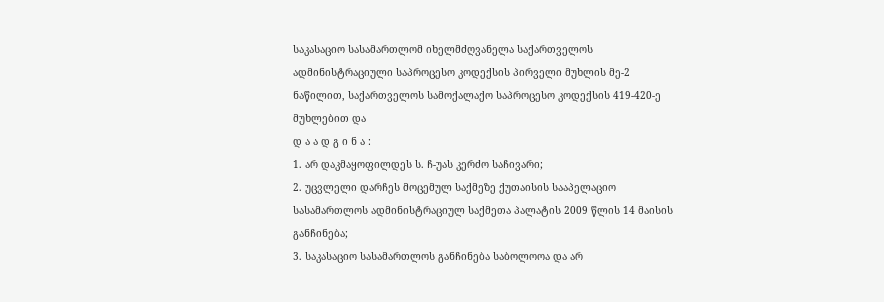საკასაციო სასამართლომ იხელმძღვანელა საქართველოს ადმინისტრაციული საპროცესო კოდექსის პირველი მუხლის მე-2 ნაწილით, საქართველოს სამოქალაქო საპროცესო კოდექსის 419-420-ე მუხლებით და
დ ა ა დ გ ი ნ ა :
1. არ დაკმაყოფილდეს ს. ჩ-უას კერძო საჩივარი;
2. უცვლელი დარჩეს მოცემულ საქმეზე ქუთაისის სააპელაციო სასამართლოს ადმინისტრაციულ საქმეთა პალატის 2009 წლის 14 მაისის განჩინება;
3. საკასაციო სასამართლოს განჩინება საბოლოოა და არ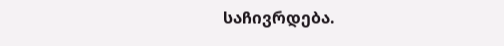საჩივრდება.